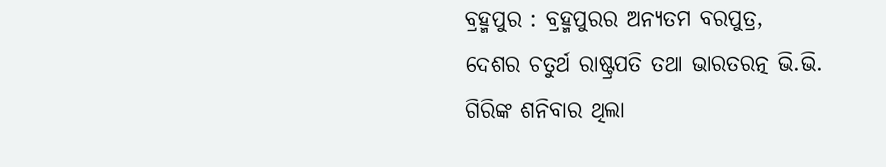ବ୍ରହ୍ମପୁର : ବ୍ରହ୍ମପୁରର ଅନ୍ୟତମ ବରପୁତ୍ର, ଦେଶର ଚତୁର୍ଥ ରାଷ୍ଟ୍ରପତି ତଥା ଭାରତରତ୍ନ ଭି.ଭି. ଗିରିଙ୍କ ଶନିବାର ଥିଲା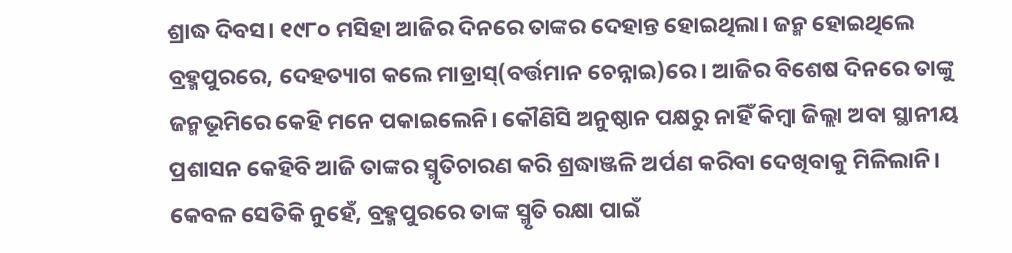ଶ୍ରାଦ୍ଧ ଦିବସ। ୧୯୮୦ ମସିହା ଆଜିର ଦିନରେ ତାଙ୍କର ଦେହାନ୍ତ ହୋଇଥିଲା। ଜନ୍ମ ହୋଇଥିଲେ ବ୍ରହ୍ମପୁରରେ, ଦେହତ୍ୟାଗ କଲେ ମାଡ୍ରାସ୍(ବର୍ତ୍ତମାନ ଚେନ୍ନାଇ)ରେ। ଆଜିର ବିଶେଷ ଦିନରେ ତାଙ୍କୁ ଜନ୍ମଭୂମିରେ କେହି ମନେ ପକାଇଲେନି। କୌଣିସି ଅନୁଷ୍ଠାନ ପକ୍ଷରୁ ନାହିଁ କିମ୍ବା ଜିଲ୍ଲା ଅବା ସ୍ଥାନୀୟ ପ୍ରଶାସନ କେହିବି ଆଜି ତାଙ୍କର ସ୍ମୃତିଚାରଣ କରି ଶ୍ରଦ୍ଧାଞ୍ଜଳି ଅର୍ପଣ କରିବା ଦେଖିବାକୁ ମିଳିଲାନି। କେବଳ ସେତିକି ନୁହେଁ, ବ୍ରହ୍ମପୁରରେ ତାଙ୍କ ସ୍ମୃତି ରକ୍ଷା ପାଇଁ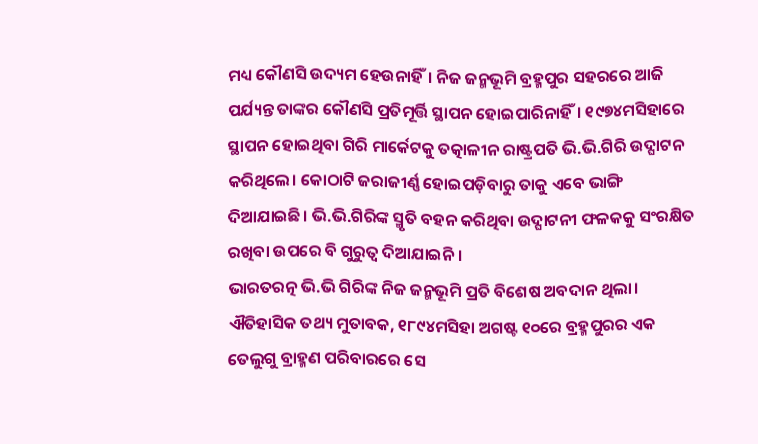ମଧ୍ୟ କୌଣସି ଉଦ୍ୟମ ହେଉନାହିଁ। ନିଜ ଜନ୍ମଭୂମି ବ୍ରହ୍ମପୁର ସହରରେ ଆଜି ପର୍ଯ୍ୟନ୍ତ ତାଙ୍କର କୌଣସି ପ୍ରତିମୂର୍ତ୍ତି ସ୍ଥାପନ ହୋଇପାରିନାହିଁ। ୧୯୭୪ମସିହାରେ ସ୍ଥାପନ ହୋଇଥିବା ଗିରି ମାର୍କେଟକୁ ତତ୍କାଳୀନ ରାଷ୍ଟ୍ରପତି ଭି.ଭି.ଗିରି ଉଦ୍ଘାଟନ କରିଥିଲେ। କୋଠାଟି ଜରାଜୀର୍ଣ୍ଣ ହୋଇପଡ଼ିବାରୁ ତାକୁ ଏବେ ଭାଙ୍ଗି ଦିଆଯାଇଛି। ଭି.ଭି.ଗିରିଙ୍କ ସ୍ମୃତି ବହନ କରିଥିବା ଉଦ୍ଘାଟନୀ ଫଳକକୁ ସଂରକ୍ଷିତ ରଖିବା ଉପରେ ବି ଗୁରୁତ୍ବ ଦିଆଯାଇନି।
ଭାରତରତ୍ନ ଭି.ଭି ଗିରିଙ୍କ ନିଜ ଜନ୍ମଭୂମି ପ୍ରତି ବିଶେଷ ଅବଦାନ ଥିଲା। ଐତିହାସିକ ତଥ୍ୟ ମୁତାବକ, ୧୮୯୪ମସିହା ଅଗଷ୍ଟ ୧୦ରେ ବ୍ରହ୍ମପୁରର ଏକ ତେଲୁଗୁ ବ୍ରାହ୍ମଣ ପରିବାରରେ ସେ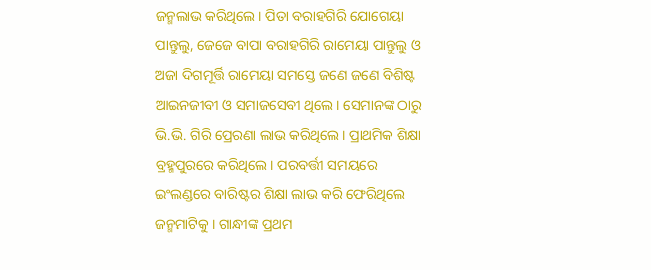ଜନ୍ମଲାଭ କରିଥିଲେ। ପିତା ବରାହଗିରି ଯୋଗେୟା ପାନ୍ତୁଲୁ, ଜେଜେ ବାପା ବରାହଗିରି ରାମେୟା ପାନ୍ତୁଲୁ ଓ ଅଜା ଦିଗମୂର୍ତ୍ତି ରାମେୟା ସମସ୍ତେ ଜଣେ ଜଣେ ବିଶିଷ୍ଟ ଆଇନଜୀବୀ ଓ ସମାଜସେବୀ ଥିଲେ। ସେମାନଙ୍କ ଠାରୁ ଭି.ଭି. ଗିରି ପ୍ରେରଣା ଲାଭ କରିଥିଲେ। ପ୍ରାଥମିକ ଶିକ୍ଷା ବ୍ରହ୍ମପୁରରେ କରିଥିଲେ। ପରବର୍ତ୍ତୀ ସମୟରେ ଇଂଲଣ୍ଡରେ ବାରିଷ୍ଟର ଶିକ୍ଷା ଲାଭ କରି ଫେରିଥିଲେ ଜନ୍ମମାଟିକୁ । ଗାନ୍ଧୀଙ୍କ ପ୍ରଥମ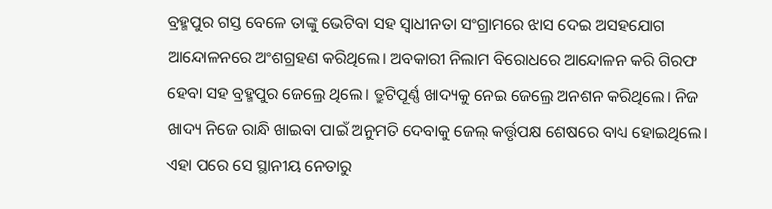ବ୍ରହ୍ମପୁର ଗସ୍ତ ବେଳେ ତାଙ୍କୁ ଭେଟିବା ସହ ସ୍ବାଧୀନତା ସଂଗ୍ରାମରେ ଝାସ ଦେଇ ଅସହଯୋଗ ଆନ୍ଦୋଳନରେ ଅଂଶଗ୍ରହଣ କରିଥିଲେ। ଅବକାରୀ ନିଲାମ ବିରୋଧରେ ଆନ୍ଦୋଳନ କରି ଗିରଫ ହେବା ସହ ବ୍ରହ୍ମପୁର ଜେଲ୍ରେ ଥିଲେ। ତ୍ରୁଟିପୂର୍ଣ୍ଣ ଖାଦ୍ୟକୁ ନେଇ ଜେଲ୍ରେ ଅନଶନ କରିଥିଲେ। ନିଜ ଖାଦ୍ୟ ନିଜେ ରାନ୍ଧି ଖାଇବା ପାଇଁ ଅନୁମତି ଦେବାକୁ ଜେଲ୍ କର୍ତ୍ତୃପକ୍ଷ ଶେଷରେ ବାଧ୍ୟ ହୋଇଥିଲେ। ଏହା ପରେ ସେ ସ୍ଥାନୀୟ ନେତାରୁ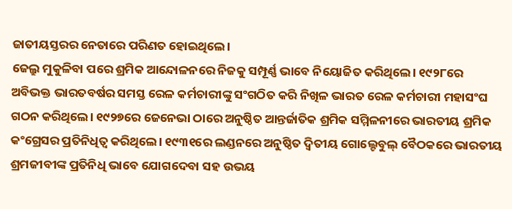ଜାତୀୟସ୍ତରର ନେତାରେ ପରିଣତ ହୋଇଥିଲେ।
ଜେଲ୍ରୁ ମୁକୁଳିବା ପରେ ଶ୍ରମିକ ଆନ୍ଦୋଳନରେ ନିଜକୁ ସମ୍ପୂର୍ଣ୍ଣ ଭାବେ ନିୟୋଜିତ କରିଥିଲେ। ୧୯୨୮ରେ ଅବିଭକ୍ତ ଭାରତବର୍ଷର ସମସ୍ତ ରେଳ କର୍ମଚାରୀଙ୍କୁ ସଂଗଠିତ କରି ନିଖିଳ ଭାରତ ରେଳ କର୍ମଚାରୀ ମହାସଂଘ ଗଠନ କରିଥିଲେ। ୧୯୨୭ରେ ଜେନେଭା ଠାରେ ଅନୁଷ୍ଠିତ ଆନ୍ତର୍ଜାତିକ ଶ୍ରମିକ ସମ୍ମିଳନୀରେ ଭାରତୀୟ ଶ୍ରମିକ କଂଗ୍ରେସର ପ୍ରତିନିଧିତ୍ବ କରିଥିଲେ। ୧୯୩୧ରେ ଲଣ୍ଡନରେ ଅନୁଷ୍ଠିତ ଦ୍ବିତୀୟ ଗୋଲ୍ଟେବୁଲ୍ ବୈଠକରେ ଭାରତୀୟ ଶ୍ରମଜୀବୀଙ୍କ ପ୍ରତିନିଧି ଭାବେ ଯୋଗଦେବା ସହ ଉଭୟ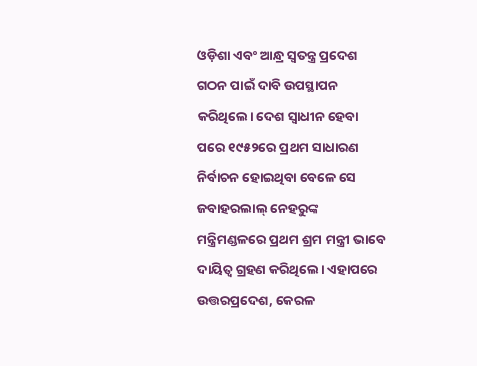ଓଡ଼ିଶା ଏବଂ ଆନ୍ଧ୍ର ସ୍ବତନ୍ତ୍ର ପ୍ରଦେଶ ଗଠନ ପାଇଁ ଦାବି ଉପସ୍ଥାପନ କରିଥିଲେ। ଦେଶ ସ୍ବାଧୀନ ହେବା ପରେ ୧୯୫୨ରେ ପ୍ରଥମ ସାଧାରଣ ନିର୍ବାଚନ ହୋଇଥିବା ବେଳେ ସେ ଜବାହରଲାଲ୍ ନେହରୁଙ୍କ ମନ୍ତ୍ରିମଣ୍ଡଳରେ ପ୍ରଥମ ଶ୍ରମ ମନ୍ତ୍ରୀ ଭାବେ ଦାୟିତ୍ବ ଗ୍ରହଣ କରିଥିଲେ। ଏହାପରେ ଉତ୍ତରପ୍ରଦେଶ, କେରଳ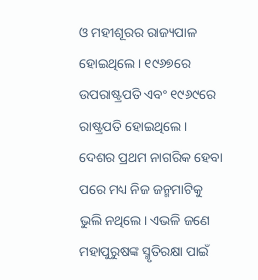ଓ ମହୀଶୂରର ରାଜ୍ୟପାଳ ହୋଇଥିଲେ। ୧୯୬୭ରେ ଉପରାଷ୍ଟ୍ରପତି ଏବଂ ୧୯୬୯ରେ ରାଷ୍ଟ୍ରପତି ହୋଇଥିଲେ। ଦେଶର ପ୍ରଥମ ନାଗରିକ ହେବା ପରେ ମଧ୍ୟ ନିଜ ଜନ୍ମମାଟିକୁ ଭୁଲି ନଥିଲେ। ଏଭଳି ଜଣେ ମହାପୁରୁଷଙ୍କ ସ୍ମୃତିରକ୍ଷା ପାଇଁ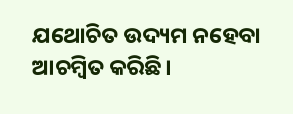ଯଥୋଚିତ ଉଦ୍ୟମ ନହେବା ଆଚମ୍ବିତ କରିଛି।